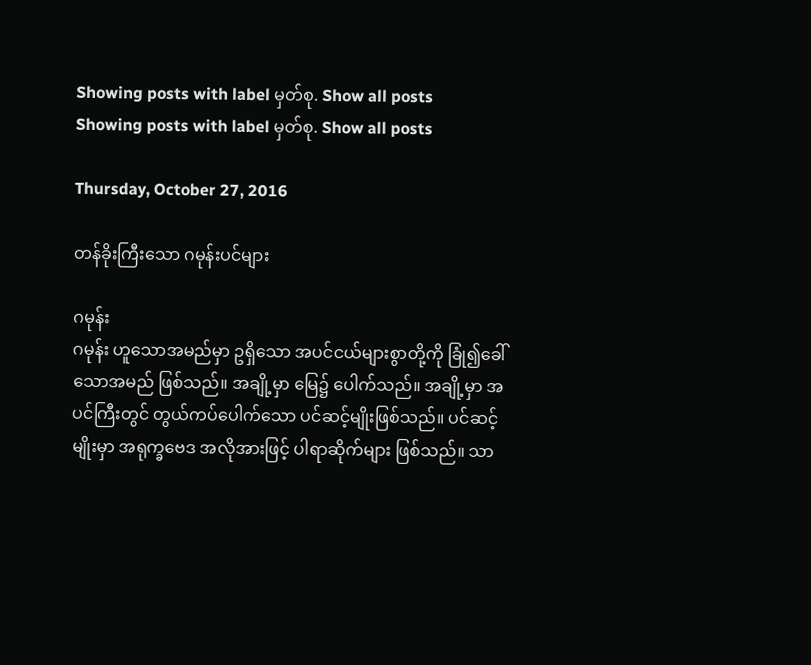Showing posts with label မှတ်စု. Show all posts
Showing posts with label မှတ်စု. Show all posts

Thursday, October 27, 2016

တန်ခိုးကြီးသော ဂမုန်းပင်များ

ဂမုန်း
ဂမုန်း ဟူသောအမည်မှာ ဥရှိသော အပင်ငယ်များစွာတို့ကို ခြုံ၍ခေါ်သောအမည် ဖြစ်သည်။ အချို့မှာ မြေ၌ ပေါက်သည်။ အချို့မှာ အပင်ကြီးတွင် တွယ်ကပ်ပေါက်သော ပင်ဆင့်မျိုးဖြစ်သည်။ ပင်ဆင့်မျိုးမှာ အရုက္ခဗေဒ အလိုအားဖြင့် ပါရာဆိုက်များ ဖြစ်သည်။ သာ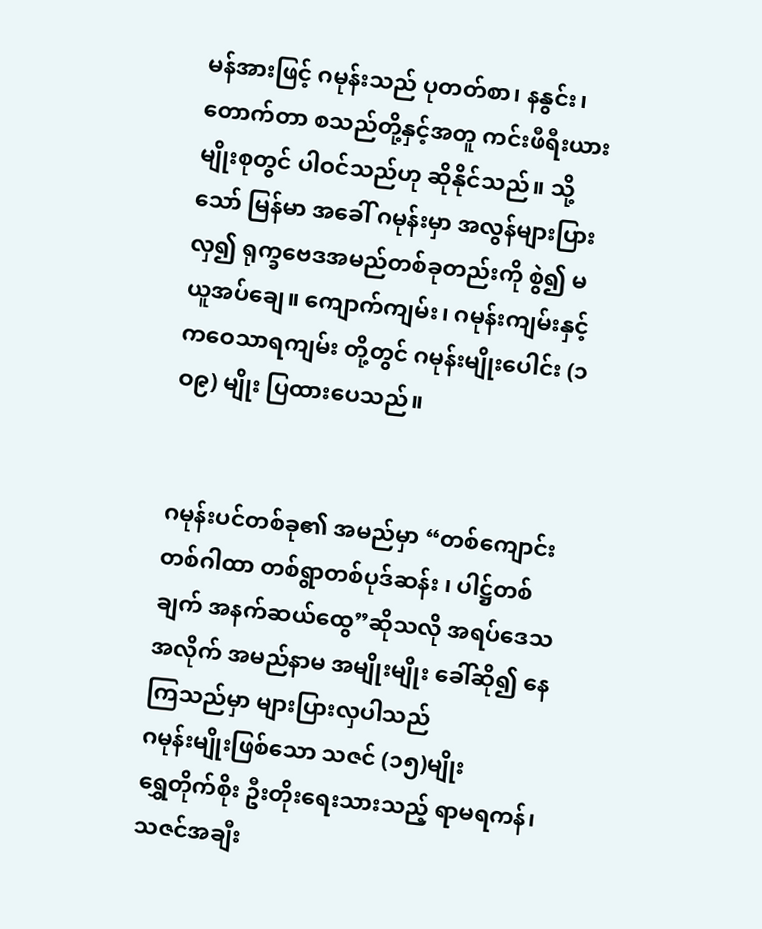မန်အားဖြင့် ဂမုန်းသည် ပုတတ်စာ၊ နနွင်း၊ တောက်တာ စသည်တို့နှင့်အတူ ကင်းဖီရီးယား မျိုးစုတွင် ပါဝင်သည်ဟု ဆိုနိုင်သည်။ သို့သော် မြန်မာ အခေါ် ဂမုန်းမှာ အလွန်များပြားလှ၍ ရုက္ခဗေဒအမည်တစ်ခုတည်းကို စွဲ၍ မယူအပ်ချေ။ ကျောက်ကျမ်း၊ ဂမုန်းကျမ်းနှင့် ကဝေသာရကျမ်း တို့တွင် ဂမုန်းမျိုးပေါင်း (၁ဝ၉) မျိုး ပြထားပေသည်။


ဂမုန်းပင်တစ်ခု၏ အမည်မှာ “တစ်ကျောင်းတစ်ဂါထာ တစ်ရွာတစ်ပုဒ်ဆန်း ၊ ပါဋ္ဌ်တစ်ချက် အနက်ဆယ်ထွေ”ဆိုသလို အရပ်ဒေသအလိုက် အမည်နာမ အမျိုးမျိုး ခေါ်ဆို၍ နေကြသည်မှာ များပြားလှပါသည်
ဂမုန်းမျိုးဖြစ်သော သဇင် (၁၅)မျိုး
ရွှေတိုက်စိုး ဦးတိုးရေးသားသည့် ရာမရကန်၊ သဇင်အချီး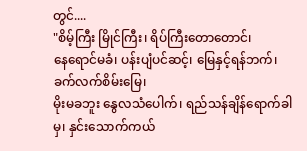တွင်....
"စိမ့်ကြီး မြိုင်ကြီး၊ ရိပ်ကြီးတောတောင်၊
နေရောင်မခံ၊ ပန်းပျံပင်ဆင့်၊ မြေနှင့်ရန်ဘက်၊ ခက်လက်စိမ်းမြေ၊
မိုးမခဘူး နွေလသံပေါက်၊ ရည်သန်ချိန်ရောက်ခါမှ၊ နှင်းသောက်ကယ်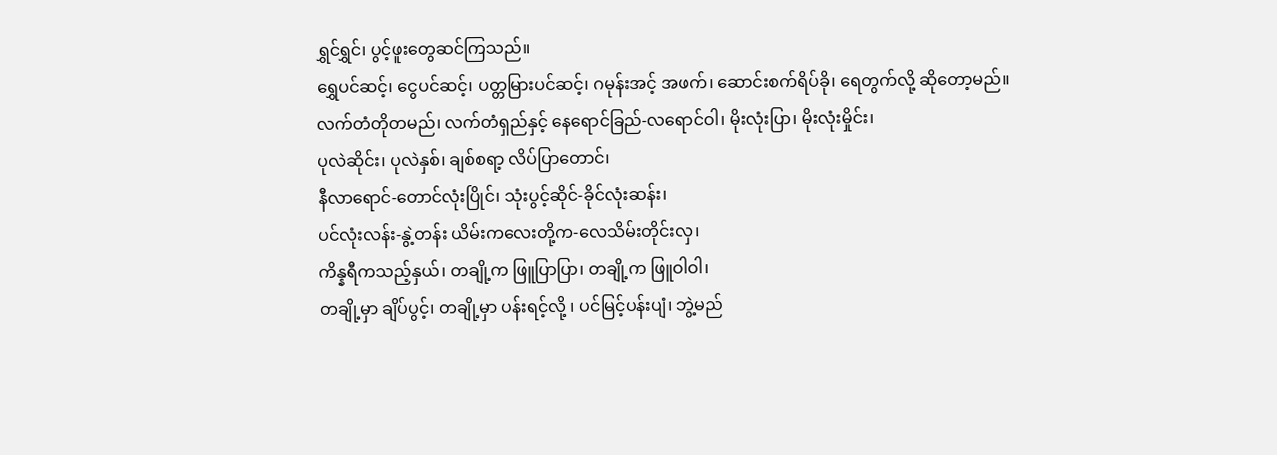ရွှင်ရွှင်၊ ပွင့်ဖူးတွေဆင်ကြသည်။
ရွှေပင်ဆင့်၊ ငွေပင်ဆင့်၊ ပတ္တမြားပင်ဆင့်၊ ဂမုန်းအင့် အဖက်၊ ဆောင်းစက်ရိပ်ခို၊ ရေတွက်လို့ ဆိုတော့မည်။
လက်တံတိုတမည်၊ လက်တံရှည်နှင့် နေရောင်ခြည်-လရောင်ဝါ၊ မိုးလုံးပြာ၊ မိုးလုံးမှိုင်း၊
ပုလဲဆိုင်း၊ ပုလဲနှစ်၊ ချစ်စရာ့ လိပ်ပြာတောင်၊
နီလာရောင်-တောင်လုံးပြိုင်၊ သုံးပွင့်ဆိုင်-ခိုင်လုံးဆန်း၊
ပင်လုံးလန်း-နွဲ့တန်း ယိမ်းကလေးတို့က-လေသိမ်းတိုင်းလှ၊
ကိန္နရီကသည့်နှယ်၊ တချို့က ဖြူပြာပြာ၊ တချို့က ဖြူဝါဝါ၊
တချို့မှာ ချိပ်ပွင့်၊ တချို့မှာ ပန်းရင့်လို့ ၊ ပင်မြင့်ပန်းပျံ၊ ဘွဲ့မည်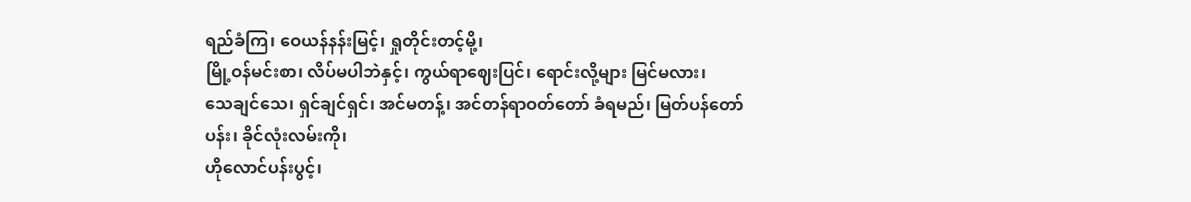ရည်ခံကြ၊ ဝေယန်နန်းမြင့်၊ ရှုတိုင်းတင့်မို့၊
မြို့ဝန်မင်းစာ၊ လိပ်မပါဘဲနှင့်၊ ကွယ်ရာဈေးပြင်၊ ရောင်းလို့များ မြင်မလား၊
သေချင်သေ၊ ရှင်ချင်ရှင်၊ အင်မတန့်၊ အင်တန်ရာဝတ်တော် ခံရမည်၊ မြတ်ပန်တော်ပန်း၊ ခိုင်လုံးလမ်းကို၊
ဟိုလောင်ပန်းပွင့်၊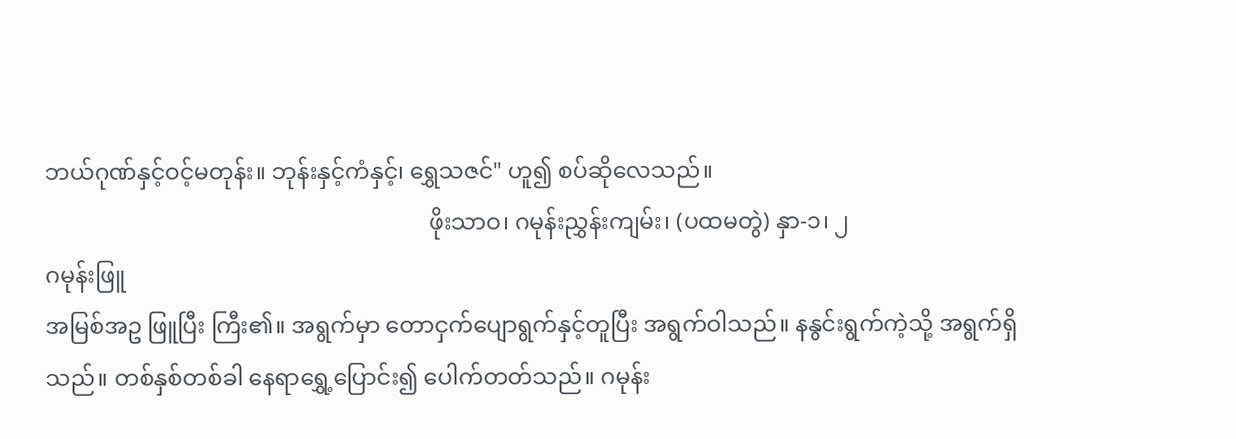ဘယ်ဂုဏ်နှင့်ဝင့်မတုန်း။ ဘုန်းနှင့်ကံနှင့်၊ ရွှေသဇင်" ဟူ၍ စပ်ဆိုလေသည်။
                                                                   ဖိုးသာဝ၊ ဂမုန်းညွှန်းကျမ်း၊ (ပထမတွဲ) နှာ-၁၊ ၂
ဂမုန်းဖြူ
အမြစ်အဥ ဖြူပြီး ကြီး၏။ အရွက်မှာ တောငှက်ပျောရွက်နှင့်တူပြီး အရွက်ဝါသည်။ နနွင်းရွက်ကဲ့သို့ အရွက်ရှိသည်။ တစ်နှစ်တစ်ခါ နေရာရွှေ့ပြောင်း၍ ပေါက်တတ်သည်။ ဂမုန်း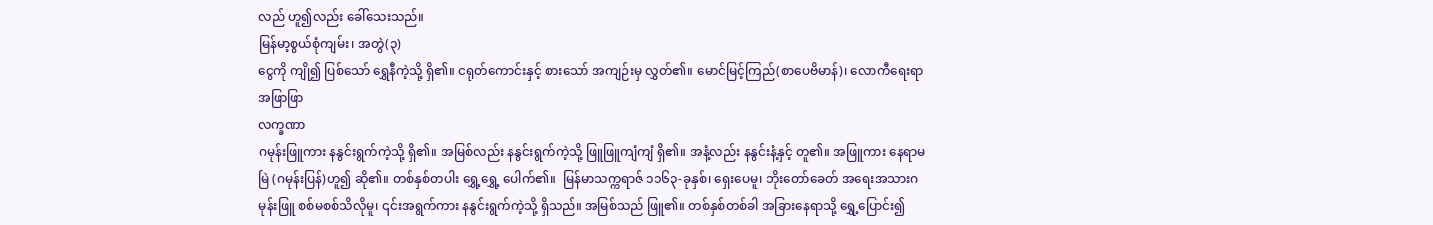လည် ဟူ၍လည်း ခေါ်သေးသည်။
မြန်မာ့စွယ်စုံကျမ်း၊ အတွဲ(၃)
ငွေကို ကျို၍ ပြစ်သော် ရွှေနီကဲ့သို့ ရှိ၏။ ငရုတ်ကောင်းနှင့် စားသော် အကျဉ်းမှ လွှတ်၏။ မောင်မြင့်ကြည်(စာပေဗိမာန်)၊ လောကီရေးရာအဖြာဖြာ
လက္ခဏာ
ဂမုန်းဖြူကား နနွင်းရွက်ကဲ့သို့ ရှိ၏။ အမြစ်လည်း နနွင်းရွက်ကဲ့သို့ ဖြူဖြူကျံကျံ ရှိ၏။ အနံ့လည်း နနွင်းနံ့နှင့် တူ၏။ အဖြူကား နေရာမမြဲ (ဂမုန်းပြန်)ဟူ၍ ဆို၏။ တစ်နှစ်တပါး ရွှေ့ရွှေ့ ပေါက်၏။  မြန်မာသက္ကရာဇ် ၁၁၆၃-ခုနှစ်၊ ရှေးပေမူ၊ ဘိုးတော်ခေတ် အရေးအသားဂမုန်းဖြူ စစ်မစစ်သိလိုမူ၊ ၎င်းအရွက်ကား နနွင်းရွက်ကဲ့သို့ ရှိသည်။ အမြစ်သည် ဖြူ၏။ တစ်နှစ်တစ်ခါ အခြားနေရာသို့ ရွှေ့ပြောင်း၍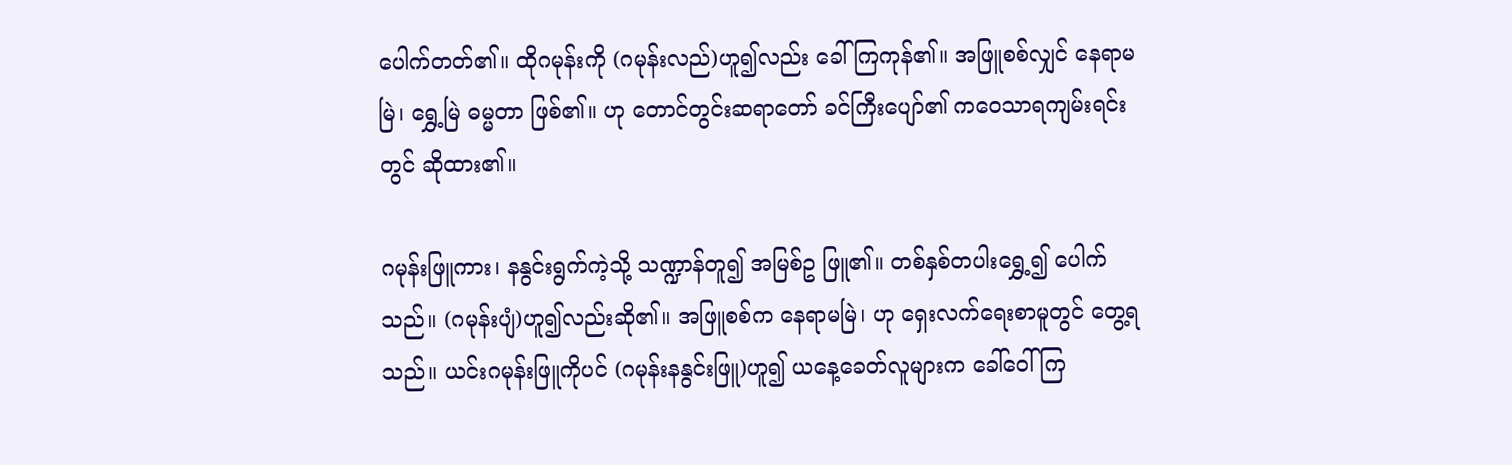ပေါက်တတ်၏။ ထိုဂမုန်းကို (ဂမုန်းလည်)ဟူ၍လည်း ခေါ်ကြကုန်၏။ အဖြူစစ်လျှင် နေရာမမြဲ၊ ရွှေ့မြဲ ဓမ္မတာ ဖြစ်၏။ ဟု တောင်တွင်းဆရာတော် ခင်ကြီးပျော်၏ ကဝေသာရကျမ်းရင်းတွင် ဆိုထား၏။

ဂမုန်းဖြူကား၊ နနွင်းရွက်ကဲ့သို့ သဏ္ဍာန်တူ၍ အမြစ်ဥ ဖြူ၏။ တစ်နှစ်တပါးရွှေ့၍ ပေါက်သည်။ (ဂမုန်းပျံ)ဟူ၍လည်းဆို၏။ အဖြူစစ်က နေရာမမြဲ၊ ဟု ရှေးလက်ရေးစာမူတွင် တွေ့ရသည်။ ယင်းဂမုန်းဖြူကိုပင် (ဂမုန်းနနွင်းဖြူ)ဟူ၍ ယနေ့ခေတ်လူများက ခေါ်ဝေါ်ကြ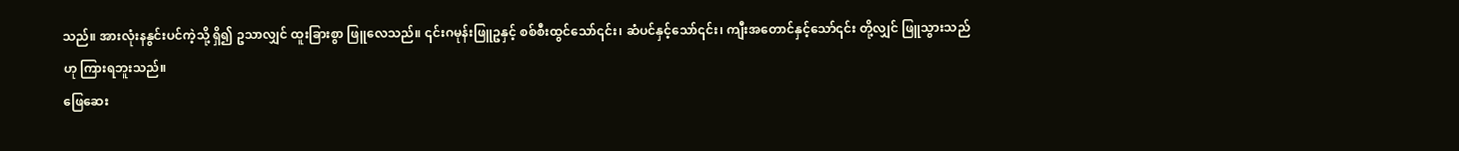သည်။ အားလုံးနနွင်းပင်ကဲ့သို့ ရှိ၍ ဥသာလျှင် ထူးခြားစွာ ဖြူလေသည်။ ၎င်းဂမုန်းဖြူဥနှင့် စစ်စီးထွင်သော်၎င်း၊ ဆံပင်နှင့်သော်၎င်း၊ ကျီးအတောင်နှင့်သော်၎င်း တို့လျှင် ဖြူသွားသည်ဟု ကြားရဘူးသည်။
ဖြေဆေး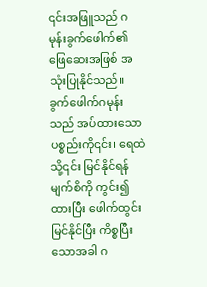၎င်းအဖြူသည် ဂမုန်းခွက်ဖေါက်၏ ဖြေဆေးအဖြစ် အသုံးပြုနိုင်သည်။ ခွက်ဖေါက်ဂမုန်းသည် အပ်ထားသော ပစ္စည်းကို၎င်း၊ ရေထဲသို့၎င်း မြင်နိုင်ရန် မျက်စိကို ကွင်း၍ ထားပြီး ဖေါက်ထွင်းမြင်နိုင်ပြီး ကိစ္စပြီးသောအခါ ဂ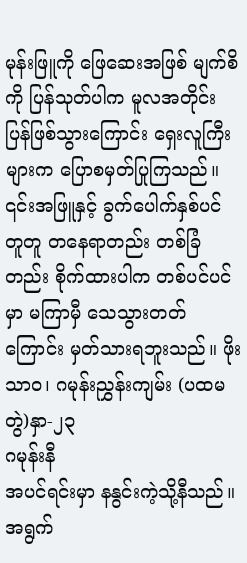မုန်းဖြူကို ဖြေဆေးအဖြစ် မျက်စိကို ပြန်သုတ်ပါက မူလအတိုင်း ပြန်ဖြစ်သွားကြောင်း ရှေးလူကြီးများက ပြောစမှတ်ပြုကြသည်။ ၎င်းအဖြူနှင့် ခွက်ပေါက်နှစ်ပင် တူတူ တနေရာတည်း တစ်ခြံတည်း စိုက်ထားပါက တစ်ပင်ပင်မှာ မကြာမှီ သေသွားတတ်ကြောင်း မှတ်သားရဘူးသည်။ ဖိုးသာဝ၊ ဂမုန်းညွှန်းကျမ်း (ပထမတွဲ)နှာ-၂၃
ဂမုန်းနီ
အပင်ရင်းမှာ နနွင်းကဲ့သို့နီသည်။ အရွက်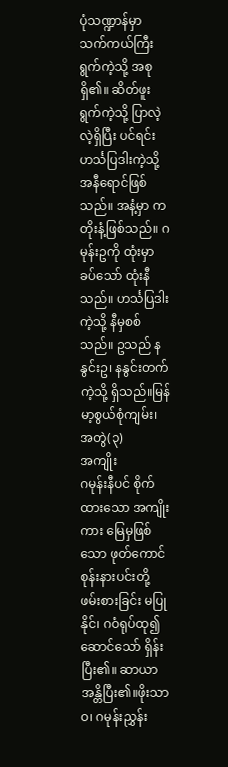ပုံသဏ္ဍာန်မှာ သက်ကယ်ကြီးရွက်ကဲ့သို့ အစုရှိ၏။ ဆိတ်ဖူးရွက်ကဲ့သို့ ပြာလဲ့လဲ့ရှိပြီး ပင်ရင်း ဟင်္သပြဒါးကဲ့သို့ အနီရောင်ဖြစ်သည်။ အနံ့မှာ ကတိုးနံ့ဖြစ်သည်။ ဂမုန်းဥကို ထုံးမှာခပ်သော် ထုံးနီသည်။ ဟင်္သပြဒါးကဲ့သို့ နီမှစစ်သည်။ ဥသည် နနွင်းဥ၊ နနွင်းတက်ကဲ့သို့ ရှိသည်။မြန်မာ့စွယ်စုံကျမ်း၊ အတွဲ(၃)
အကျိုး
ဂမုန်းနီပင် စိုက်ထားသော အကျိုးကား မြေမှဖြစ်သော ဖုတ်ကောင် စုန်းနားပင်းတို့ ဖမ်းစားခြင်း မပြုနိုင်၊ ဂဝံရုပ်ထု၍ ဆောင်သော် ရှိန်းပြီး၏။ ဆာယာအန္တိပြီး၏။ဖိုးသာဝ၊ ဂမုန်းညွှန်း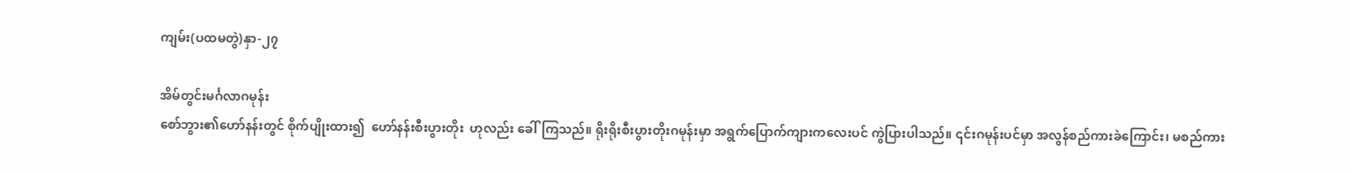ကျမ်း(ပထမတွဲ)နှာ-၂၇

အိမ်တွင်းမင်္ဂလာဂမုန်း
စော်ဘွား၏ဟော်နန်းတွင် စိုက်ပျိုးထား၍  ဟော်နန်းစီးပွားတိုး  ဟုလည်း ခေါ်ကြသည်။ ရိုးရိုးစီးပွားတိုးဂမုန်းမှာ အရွက်ပြောက်ကျားကလေးပင် ကွဲပြားပါသည်။ ၎င်းဂမုန်းပင်မှာ အလွန်စည်ကားခဲကြောင်း၊ မစည်ကား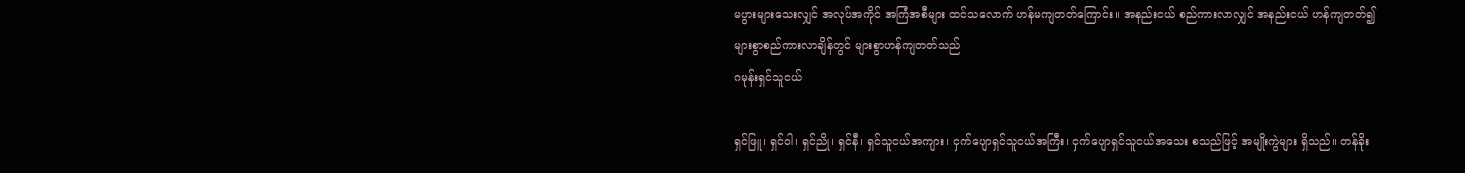မပွားများသေးလျှင် အလုပ်အကိုင် အကြံအစီများ ထင်သလောက် ဟန်မကျတတ်ကြောင်း။ အနည်းငယ် စည်ကားလာလျှင် အနည်းငယ် ဟန်ကျတတ်၍ များစွာစည်ကားလာချိန်တွင် များစွာဟန်ကျတတ်သည်
ဂမုန်းရှင်သူငယ်

ရှင်ဖြူ၊ ရှင်ဝါ၊ ရှင်ညို၊ ရှင်နီ၊ ရှင်သူငယ်အကျား၊ ငှက်ပျောရှင်သူငယ်အကြီး၊ ငှက်ပျောရှင်သူငယ်အသေး စသည်ဖြင့် အမျိုးကွဲများ ရှိသည်။ တန်ခိုး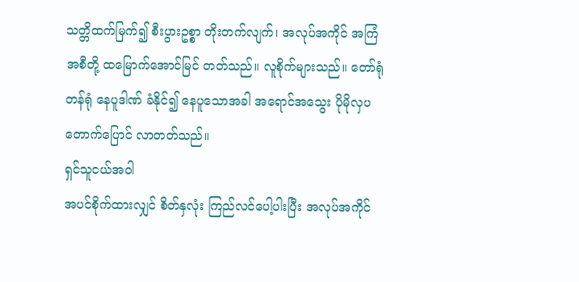သတ္တိထက်မြက်၍ စီးပွားဥစ္စာ တိုးတက်လျက်၊ အလုပ်အကိုင် အကြံအစီတို့ ထမြောက်အောင်မြင် တတ်သည်။ လူစိုက်များသည်။ တော်ရုံတန်ရုံ နေပူဒါဏ် ခံနိုင်၍ နေပူသောအခါ အရောင်အသွေး ပိုမိုလှပ တောက်ပြောင် လာတတ်သည်။
ရှင်သူငယ်အဝါ
အပင်စိုက်ထားလျှင် စိတ်နှလုံး ကြည်လင်ပေါ့ပါးပြီး အလုပ်အကိုင်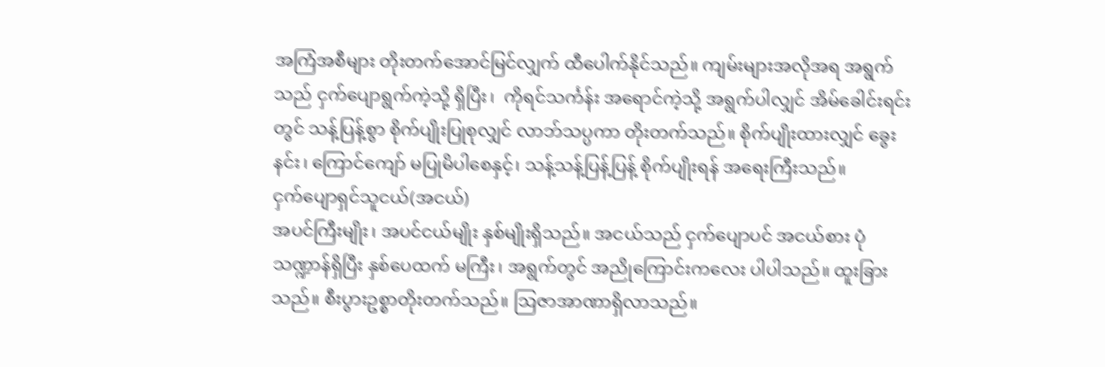အကြံအစီများ တိုးတက်အောင်မြင်လျှက် ထီပေါက်နိုင်သည်။ ကျမ်းများအလိုအရ အရွက်သည် ငှက်ပျောရွက်ကဲ့သို့ ရှိပြီး၊  ကိုရင်သင်္ကန်း အရောင်ကဲ့သို့ အရွက်ပါလျှင် အိမ်ခေါင်းရင်းတွင် သန့်ပြန့်စွာ စိုက်ပျိုးပြုစုလျှင် လာဘ်သပ္ပကာ တိုးတက်သည်။ စိုက်ပျိုးထားလျှင် ခွေးနင်း၊ ကြောင်ကျော် မပြုမိပါစေနှင့်၊ သန့်သန့်ပြန့်ပြန့် စိုက်ပျိုးရန် အရေးကြီးသည်။
ငှက်ပျောရှင်သူငယ်(အငယ်)
အပင်ကြီးမျိုး၊ အပင်ငယ်မျိုး နှစ်မျိုးရှိသည်။ အငယ်သည် ငှက်ပျောပင် အငယ်စား ပုံသဏ္ဍာန်ရှိပြီး နှစ်ပေထက် မကြီး၊ အရွက်တွင် အညိုကြောင်းကလေး ပါပါသည်။ ထူးခြားသည်။ စီးပွားဥစ္စာတိုးတက်သည်။ ဩဇာအာဏာရှိလာသည်။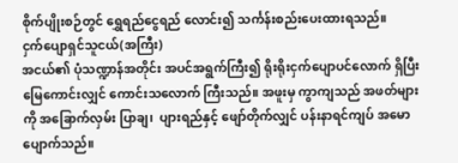စိုက်ပျိုးစဉ်တွင် ရွှေရည်ငွေရည် လောင်း၍ သင်္ကန်းစည်းပေးထားရသည်။
ငှက်ပျောရှင်သူငယ်(အကြီး)
အငယ်၏ ပုံသဏ္ဍာန်အတိုင်း အပင်အရွက်ကြီး၍ ရိုးရိုးငှက်ပျောပင်လောက် ရှိပြီး မြေကောင်းလျှင် ကောင်းသလောက် ကြီးသည်။ အဖူးမှ ကွာကျသည် အဖတ်များကို အခြောက်လှမ်း ပြာချ၊  ပျားရည်နှင့် ဖျော်တိုက်လျှင် ပန်းနာရင်ကျပ် အမောပျောက်သည်။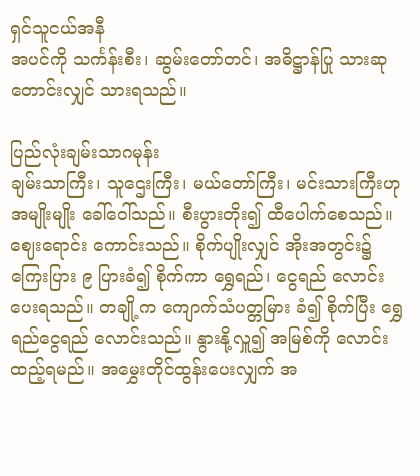ရှင်သူငယ်အနီ
အပင်ကို သင်္ကန်းစီး၊ ဆွမ်းတော်တင်၊ အဓိဋ္ဌာန်ပြု သားဆုတောင်းလျှင် သားရသည်။

ပြည်လုံးချမ်းသာဂမုန်း
ချမ်းသာကြီး၊ သူဌေးကြီး၊ မယ်တော်ကြီး၊ မင်းသားကြီးဟု အမျိုးမျိုး ခေါ်ဝေါ်သည်။ စီးပွားတိုး၍ ထီပေါက်စေသည်။ ဈေးရောင်း ကောင်းသည်။ စိုက်ပျိုးလျှင် အိုးအတွင်း၌ ကြေးပြား ၉ ပြားခံ၍ စိုက်ကာ ရွှေရည်၊ ငွေရည် လောင်းပေးရသည်။ တချို့က ကျောက်သံပတ္တမြား ခံ၍ စိုက်ပြီး ရွှေရည်ငွေရည် လောင်းသည်။ နွားနို့လှူ၍ အမြစ်ကို လောင်းထည့်ရမည်။ အမွှေးတိုင်ထွန်းပေးလျှက် အ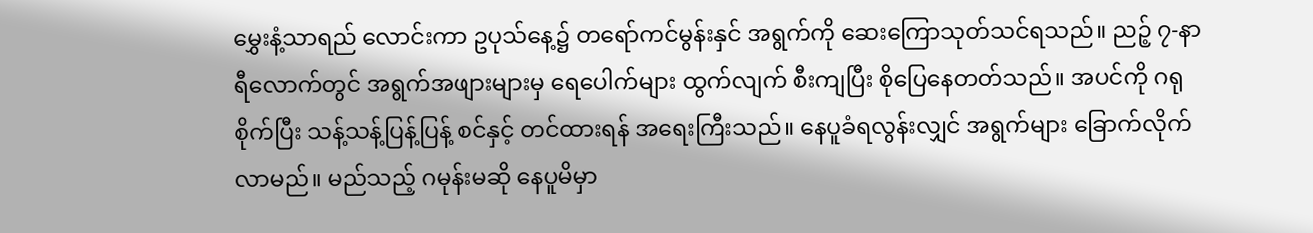မွှေးနံ့သာရည် လောင်းကာ ဥပုသ်နေ့၌ တရော်ကင်မွန်းနှင် အရွက်ကို ဆေးကြောသုတ်သင်ရသည်။ ညဉ့် ၇-နာရီလောက်တွင် အရွက်အဖျားများမှ ရေပေါက်များ ထွက်လျက် စီးကျပြီး စိုပြေနေတတ်သည်။ အပင်ကို ဂရုစိုက်ပြီး သန့်သန့်ပြန့်ပြန့် စင်နှင့် တင်ထားရန် အရေးကြီးသည်။ နေပူခံရလွန်းလျှင် အရွက်များ ခြောက်လိုက်လာမည်။ မည်သည့် ဂမုန်းမဆို နေပူမိမှာ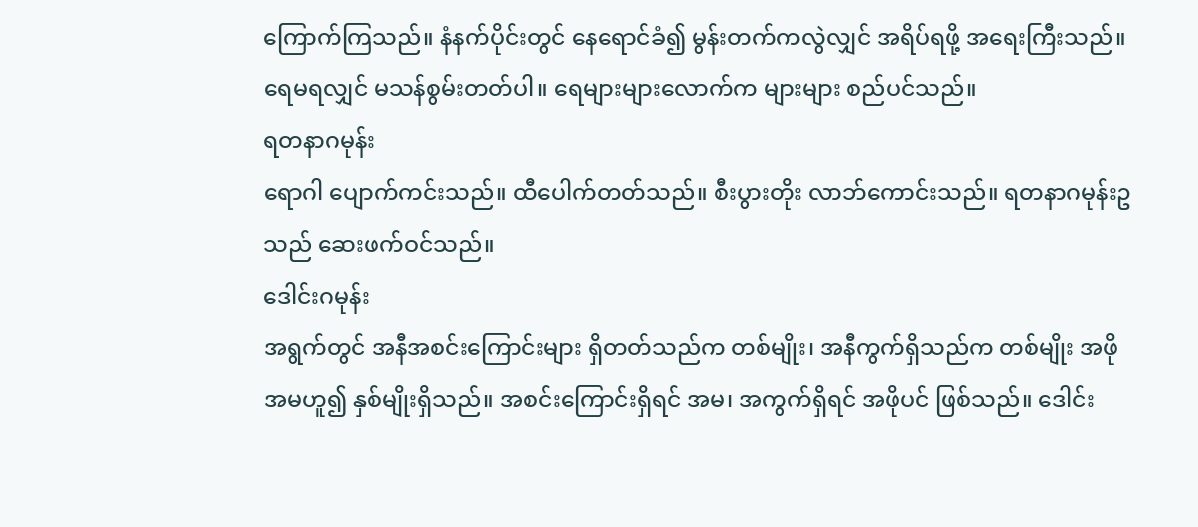ကြောက်ကြသည်။ နံနက်ပိုင်းတွင် နေရောင်ခံ၍ မွန်းတက်ကလွဲလျှင် အရိပ်ရဖို့ အရေးကြီးသည်။ ရေမရလျှင် မသန်စွမ်းတတ်ပါ။ ရေများများလောက်က များများ စည်ပင်သည်။
ရတနာဂမုန်း
ရောဂါ ပျောက်ကင်းသည်။ ထီပေါက်တတ်သည်။ စီးပွားတိုး လာဘ်ကောင်းသည်။ ရတနာဂမုန်းဥသည် ဆေးဖက်ဝင်သည်။
ဒေါင်းဂမုန်း
အရွက်တွင် အနီအစင်းကြောင်းများ ရှိတတ်သည်က တစ်မျိုး၊ အနီကွက်ရှိသည်က တစ်မျိုး အဖိုအမဟူ၍ နှစ်မျိုးရှိသည်။ အစင်းကြောင်းရှိရင် အမ၊ အကွက်ရှိရင် အဖိုပင် ဖြစ်သည်။ ဒေါင်း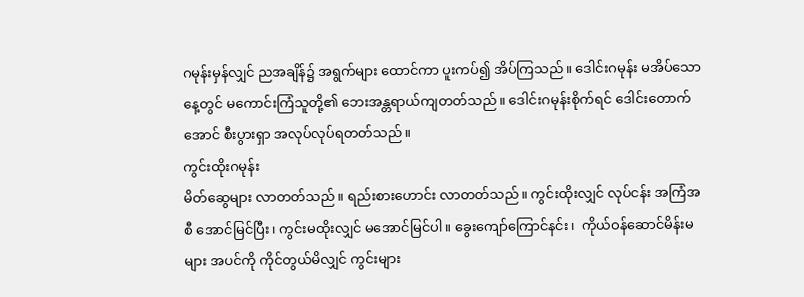ဂမုန်းမှန်လျှင် ညအချိန်၌ အရွက်များ ထောင်ကာ ပူးကပ်၍ အိပ်ကြသည်။ ဒေါင်းဂမုန်း မအိပ်သောနေ့တွင် မကောင်းကြံသူတို့၏ ဘေးအန္တရာယ်ကျတတ်သည်။ ဒေါင်းဂမုန်းစိုက်ရင် ဒေါင်းတောက်အောင် စီးပွားရှာ အလုပ်လုပ်ရတတ်သည်။
ကွင်းထိုးဂမုန်း
မိတ်ဆွေများ လာတတ်သည်။ ရည်းစားဟောင်း လာတတ်သည်။ ကွင်းထိုးလျှင် လုပ်ငန်း အကြံအစီ အောင်မြင်ပြီး၊ ကွင်းမထိုးလျှင် မအောင်မြင်ပါ။ ခွေးကျော်ကြောင်နင်း၊  ကိုယ်ဝန်ဆောင်မိန်းမများ အပင်ကို ကိုင်တွယ်မိလျှင် ကွင်းများ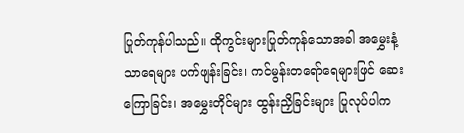ပြုတ်ကုန်ပါသည်။ ထိုကွင်းများပြုတ်ကုန်သောအခါ အမွှေးနံ့သာရေများ ပက်ဖျန်းခြင်း၊ ကင်မွန်းတရော်ရေများဖြင် ဆေးကြောခြင်း၊ အမွှေးတိုင်များ ထွန်းညှိခြင်းများ ပြုလုပ်ပါက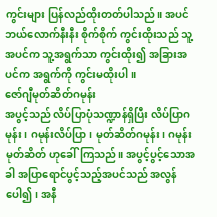ကွင်းများ ပြန်လည်ထိုးတတ်ပါသည်။ အပင် ဘယ်လောက်နီးနီး စိုက်စိုက် ကွင်းထိုးသည် သူ့အပင်က သူ့အရွက်သာ ကွင်းထိုး၍ အခြားအပင်က အရွက်ကို ကွင်းမထိုးပါ။
ဇော်ဂျီမုတ်ဆိတ်ဂမုန်း
အပွင့်သည် လိပ်ပြာပုံသဏ္ဍာန်ရှိပြီး လိပ်ပြာဂမုန်း၊ ဂမုန်းလိပ်ပြာ၊ မုတ်ဆိတ်ဂမုန်း၊ ဂမုန်းမုတ်ဆိတ် ဟုခေါ်ကြသည်။ အပွင့်ပွင့်သောအခါ အပြာရောင်ပွင့်သည့်အပင်သည် အလွန်ပေါ၍၊ အနီ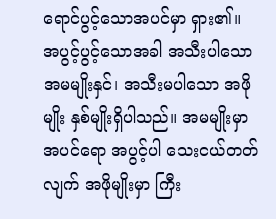ရောင်ပွင့်သောအပင်မှာ ရှား၏။ အပွင့်ပွင့်သောအခါ အသီးပါသော အမမျိုးနှင်၊ အသီးမပါသော အဖိုမျိုး နှစ်မျိုးရှိပါသည်။ အမမျိုးမှာ အပင်ရော အပွင့်ပါ သေးငယ်တတ်လျက် အဖိုမျိုးမှာ ကြီး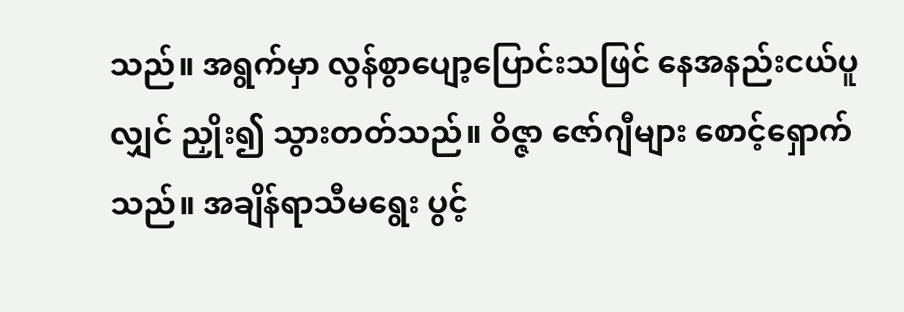သည်။ အရွက်မှာ လွန်စွာပျော့ပြောင်းသဖြင် နေအနည်းငယ်ပူလျှင် ညှိုး၍ သွားတတ်သည်။ ဝိဇ္ဇာ ဇော်ဂျီများ စောင့်ရှောက်သည်။ အချိန်ရာသီမရွေး ပွင့်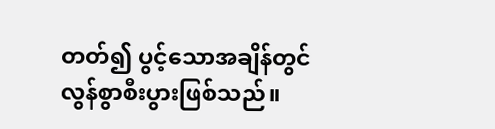တတ်၍ ပွင့်သောအချိန်တွင် လွန်စွာစီးပွားဖြစ်သည်။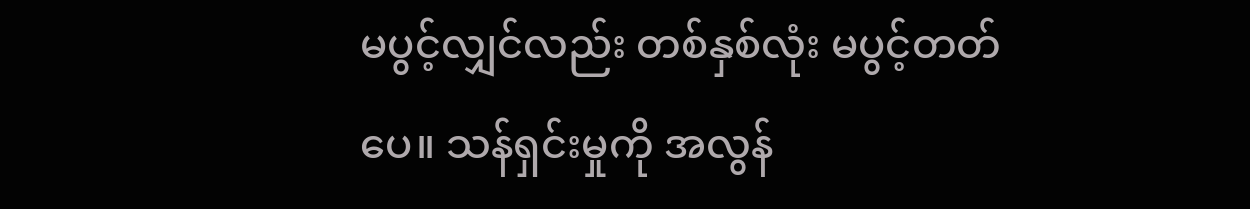မပွင့်လျှင်လည်း တစ်နှစ်လုံး မပွင့်တတ်ပေ။ သန်ရှင်းမှုကို အလွန်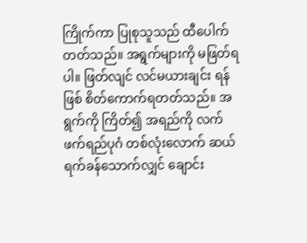ကြိုက်ကာ ပြုစုသူသည် ထီပေါက်တတ်သည်။ အရွက်များကို မဖြတ်ရပါ။ ဖြတ်လျင် လင်မယားချင်း ရန်ဖြစ် စိတ်ကောက်ရတတ်သည်။ အရွက်ကို ကြိတ်၍ အရည်ကို လက်ဖက်ရည်ပုဂံ တစ်လုံးလောက် ဆယ်ရက်ခန်သောက်လျှင် ချောင်း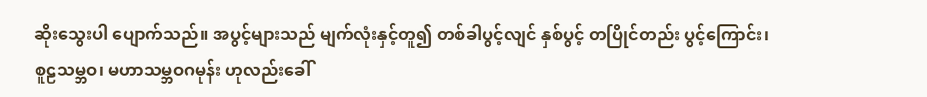ဆိုးသွေးပါ ပျောက်သည်။ အပွင့်များသည် မျက်လုံးနှင့်တူ၍ တစ်ခါပွင့်လျင် နှစ်ပွင့် တပြိုင်တည်း ပွင့်ကြောင်း၊ စူဠသမ္ဘဝ၊ မဟာသမ္ဘဝဂမုန်း ဟုလည်းခေါ်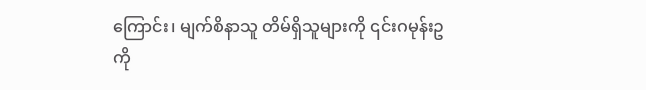ကြောင်း၊ မျက်စိနာသူ တိမ်ရှိသူများကို ၎င်းဂမုန်းဥကို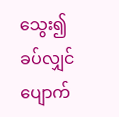သွေး၍ ခပ်လျှင် ပျောက်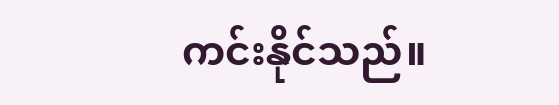ကင်းနိုင်သည်။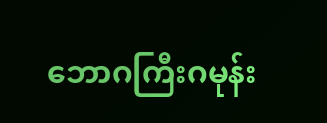ဘောဂကြီးဂမုန်း